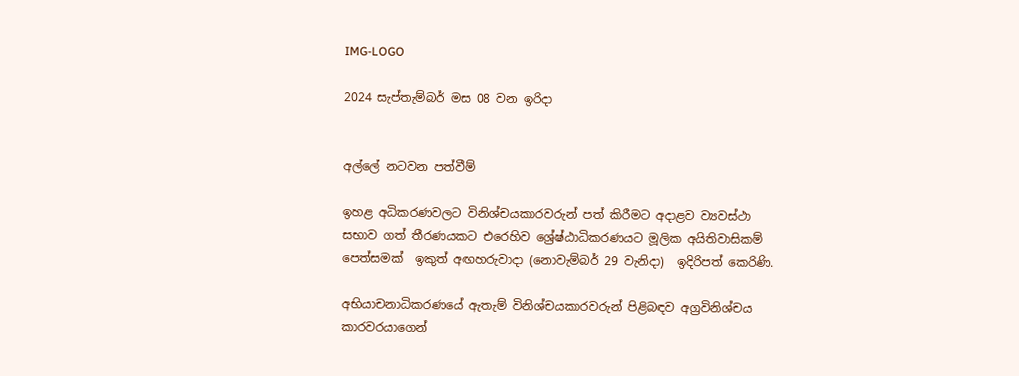IMG-LOGO

2024 සැප්තැම්බර් මස 08 වන ඉරිදා


අල්ලේ නටවන පත්වීම්

ඉහළ අධිකරණවලට විනිශ්චයකාරවරුන් පත් කිරීමට අදාළව ව්‍යවස්ථා සභාව ගත් තීරණයකට එරෙහිව ශ්‍රේෂ්ඨාධිකරණයට මූලික අයිතිවාසිකම් පෙත්සමක්  ඉකුත් අඟහරුවාදා (නොවැම්බර් 29 වැනිදා)  ඉදිරිපත් කෙරිණි.

අභියාචනාධිකරණයේ ඇතැම් විනිශ්චයකාරවරුන් පිළිබඳව අග්‍රවිනිශ්චය කාරවරයාගෙන්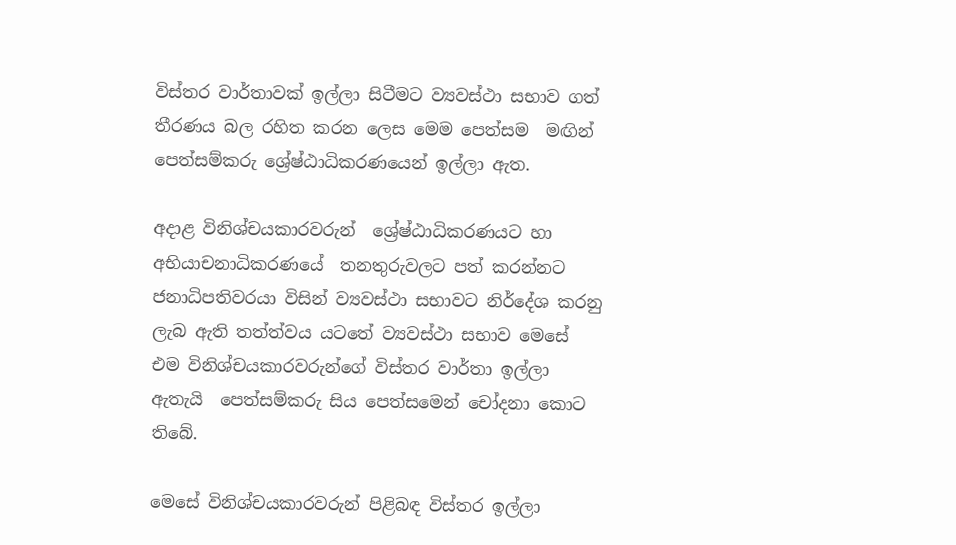විස්තර වාර්තාවක් ඉල්ලා සිටීමට ව්‍යවස්ථා සභාව ගත් තීරණය බල රහිත කරන ලෙස මෙම පෙත්සම  මඟින් පෙත්සම්කරු ශ්‍රේෂ්ඨාධිකරණයෙන් ඉල්ලා ඇත.

අදාළ විනිශ්චයකාරවරුන්  ශ්‍රේෂ්ඨාධිකරණයට හා අභියාචනාධිකරණයේ  තනතුරුවලට පත් කරන්නට ජනාධිපතිවරයා විසින් ව්‍යවස්ථා සභාවට නිර්දේශ කරනු ලැබ ඇති තත්ත්වය යටතේ ව්‍යවස්ථා සභාව මෙසේ එම විනිශ්චයකාරවරුන්ගේ විස්තර වාර්තා ඉල්ලා ඇතැයි  පෙත්සම්කරු සිය පෙත්සමෙන් චෝදනා කොට තිබේ.

මෙසේ විනිශ්චයකාරවරුන් පිළිබඳ විස්තර ඉල්ලා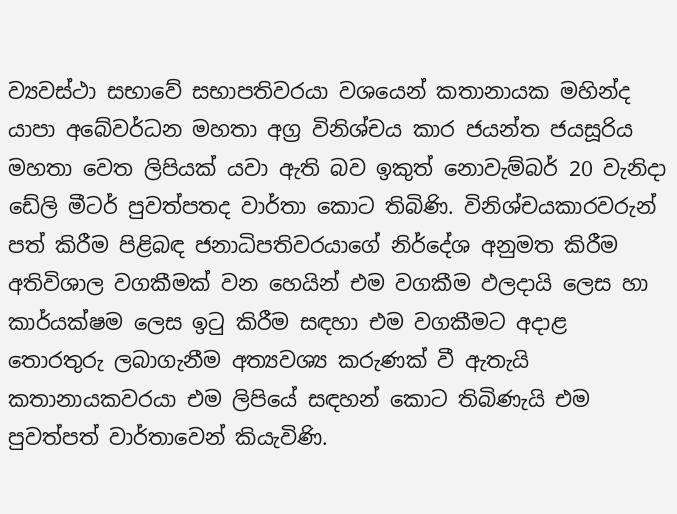ව්‍යවස්ථා සභාවේ සභාපතිවරයා වශයෙන් කතානායක මහින්ද යාපා අබේවර්ධන මහතා අග්‍ර විනිශ්චය කාර ජයන්ත ජයසූරිය මහතා වෙත ලිපියක් යවා ඇති බව ඉකුත් නොවැම්බර් 20 වැනිදා ඩේලි මීටර් පුවත්පතද වාර්තා කොට තිබිණි. විනිශ්චයකාරවරුන් පත් කිරීම පිළිබඳ ජනාධිපතිවරයාගේ නිර්දේශ අනුමත කිරීම අතිවිශාල වගකීමක් වන හෙයින් එම වගකීම ඵලදායි ලෙස හා කාර්යක්ෂම ලෙස ඉටු කිරීම සඳහා එම වගකීමට අදාළ තොරතුරු ලබාගැනීම අත්‍යවශ්‍ය කරුණක් වී ඇතැයි කතානායකවරයා එම ලිපියේ සඳහන් කොට තිබිණැයි එම පුවත්පත් වාර්තාවෙන් කියැවිණි.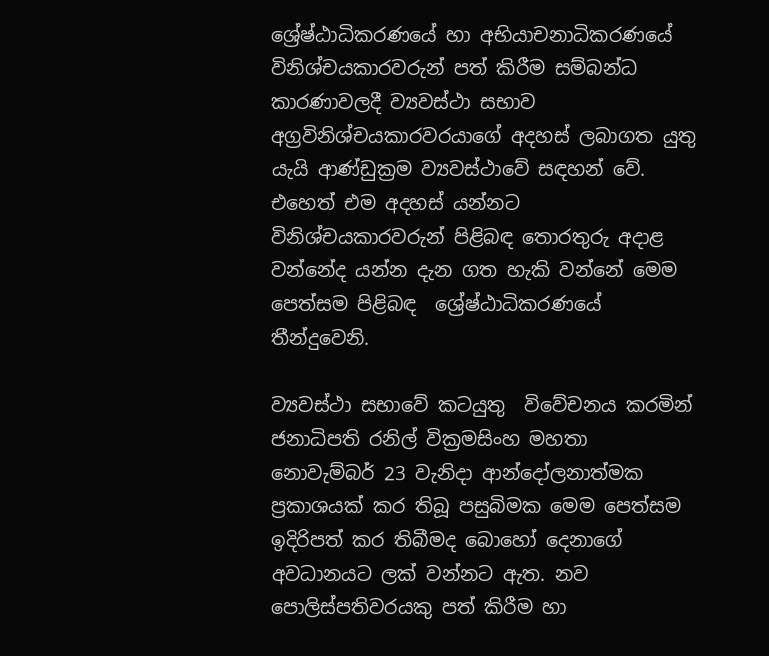ශ්‍රේෂ්ඨාධිකරණයේ හා අභියාචනාධිකරණයේ විනිශ්චයකාරවරුන් පත් කිරීම සම්බන්ධ කාරණාවලදී ව්‍යවස්ථා සභාව අග්‍රවිනිශ්චයකාරවරයාගේ අදහස් ලබාගත යුතු යැයි ආණ්ඩුක්‍රම ව්‍යවස්ථාවේ සඳහන් වේ. එහෙත් එම අදහස් යන්නට විනිශ්චයකාරවරුන් පිළිබඳ තොරතුරු අදාළ වන්නේද යන්න දැන ගත හැකි වන්නේ මෙම පෙත්සම පිළිබඳ  ශ්‍රේෂ්ඨාධිකරණයේ  තීන්දුවෙනි.

ව්‍යවස්ථා සභාවේ කටයුතු  විවේචනය කරමින් ජනාධිපති රනිල් වික්‍රමසිංහ මහතා නොවැම්බර් 23 වැනිදා ආන්දෝලනාත්මක ප්‍රකාශයක් කර තිබූ පසුබිමක මෙම පෙත්සම ඉදිරිපත් කර තිබීමද බොහෝ දෙනාගේ අවධානයට ලක් වන්නට ඇත. නව පොලිස්පතිවරයකු පත් කිරීම හා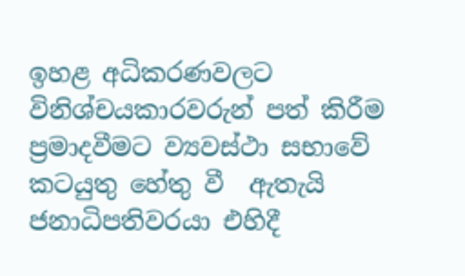ඉහළ අධිකරණවලට විනිශ්චයකාරවරුන් පත් කිරීම ප්‍රමාදවීමට ව්‍යවස්ථා සභාවේ  කටයුතු හේතු වී  ඇතැයි ජනාධිපතිවරයා එහිදී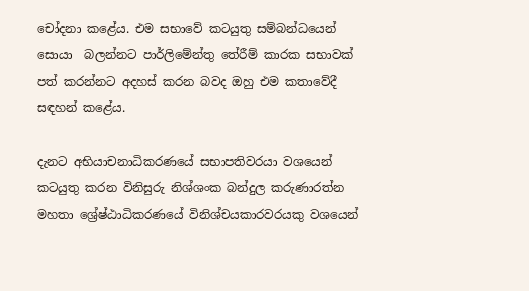චෝදනා කළේය. එම සභාවේ කටයුතු සම්බන්ධයෙන් සොයා  බලන්නට පාර්ලිමේන්තු තේරීම් කාරක සභාවක් පත් කරන්නට අදහස් කරන බවද ඔහු එම කතාවේදී සඳහන් කළේය.

දැනට අභියාචනාධිකරණයේ සභාපතිවරයා වශයෙන් කටයුතු කරන විනිසුරු නිශ්ශංක බන්දුල කරුණාරත්න මහතා ශ්‍රේෂ්ඨාධිකරණයේ විනිශ්චයකාරවරයකු වශයෙන්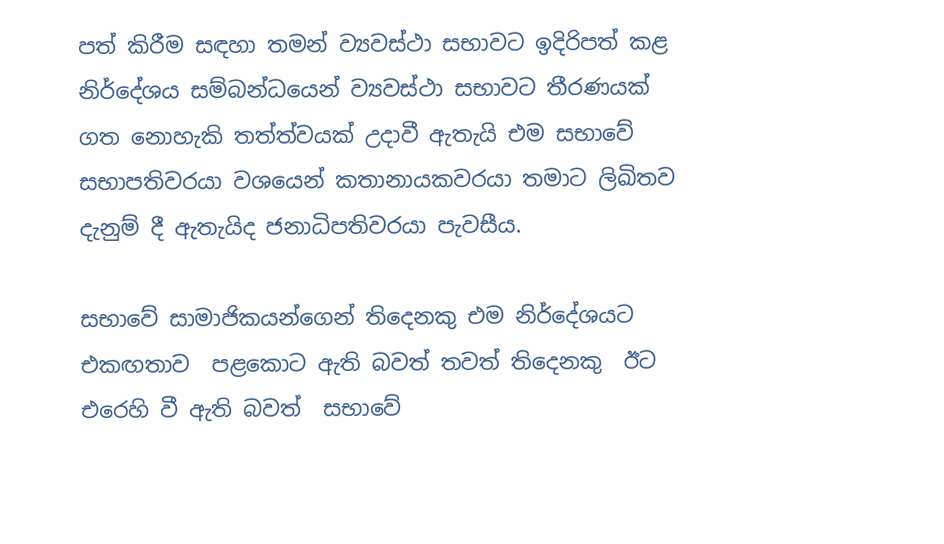පත් කිරීම සඳහා තමන් ව්‍යවස්ථා සභාවට ඉදිරිපත් කළ නිර්දේශය සම්බන්ධයෙන් ව්‍යවස්ථා සභාවට තීරණයක් ගත නොහැකි තත්ත්වයක් උදාවී ඇතැයි එම සභාවේ සභාපතිවරයා වශයෙන් කතානායකවරයා තමාට ලිඛිතව දැනුම් දී ඇතැයිද ජනාධිපතිවරයා පැවසීය.

සභාවේ සාමාජිකයන්ගෙන් තිදෙනකු එම නිර්දේශයට එකඟතාව  පළකොට ඇති බවත් තවත් තිදෙනකු  ඊට එරෙහි වී ඇති බවත්  සභාවේ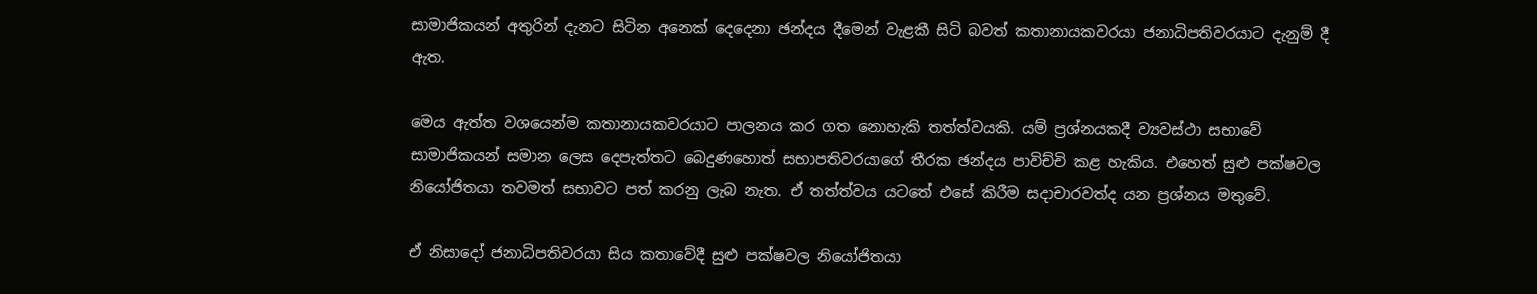සාමාජිකයන් අතුරින් දැනට සිටින අනෙක් දෙදෙනා ඡන්දය දීමෙන් වැළකී සිටි බවත් කතානායකවරයා ජනාධිපතිවරයාට දැනුම් දී ඇත.

මෙය ඇත්ත වශයෙන්ම කතානායකවරයාට පාලනය කර ගත නොහැකි තත්ත්වයකි. යම් ප්‍රශ්නයකදී ව්‍යවස්ථා සභාවේ සාමාජිකයන් සමාන ලෙස දෙපැත්තට බෙදුණහොත් සභාපතිවරයාගේ තීරක ඡන්දය පාවිච්චි කළ හැකිය. එහෙත් සුළු පක්ෂවල නියෝජිතයා තවමත් සභාවට පත් කරනු ලැබ නැත. ඒ තත්ත්වය යටතේ එසේ කිරීම සදාචාරවත්ද යන ප්‍රශ්නය මතුවේ.

ඒ නිසාදෝ ජනාධිපතිවරයා සිය කතාවේදී සුළු පක්ෂවල නියෝජිතයා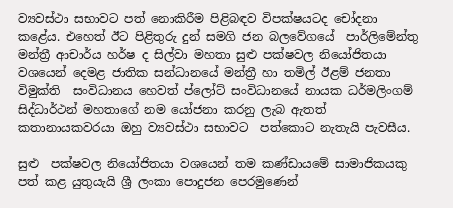ව්‍යවස්ථා සභාවට පත් නොකිරීම පිළිබඳව විපක්ෂයටද චෝදනා කළේය. එහෙත් ඊට පිළිතුරු දුන් සමගි ජන බලවේගයේ  පාර්ලිමේන්තු මන්ත්‍රී ආචාර්ය හර්ෂ ද සිල්වා මහතා සුළු පක්ෂවල නියෝජිතයා වශයෙන් දෙමළ ජාතික සන්ධානයේ මන්ත්‍රී හා තමිල් ඊළම් ජනතා විමුක්ති  සංවිධානය හෙවත් ප්ලෝට් සංවිධානයේ නායක ධර්මලිංගම්  සිද්ධාර්ථන් මහතාගේ නම යෝජනා කරනු ලැබ ඇතත් කතානායකවරයා ඔහු ව්‍යවස්ථා සභාවට  පත්කොට නැතැයි පැවසීය.

සුළු  පක්ෂවල නියෝජිතයා වශයෙන් තම කණ්ඩායමේ සාමාජිකයකු පත් කළ යුතුයැයි ශ්‍රී ලංකා පොදුජන පෙරමුණෙන්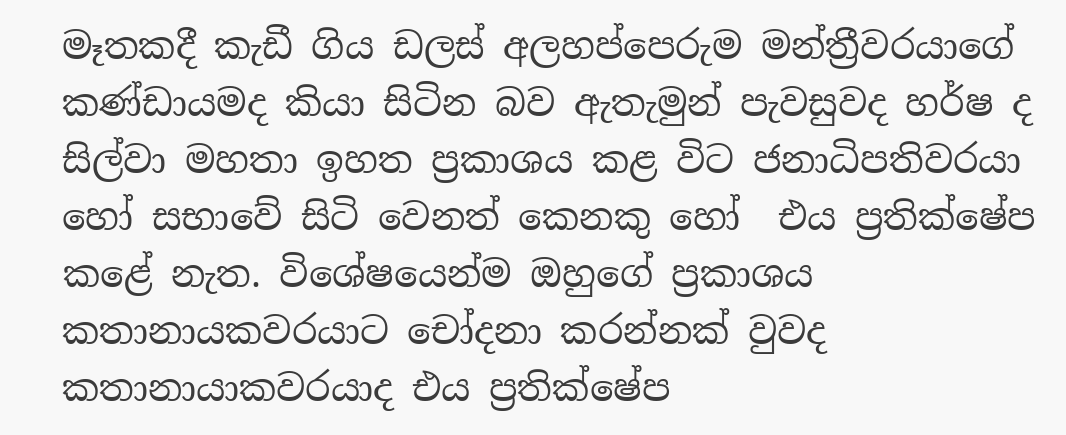මෑතකදී කැඩී ගිය ඩලස් අලහප්පෙරුම මන්ත්‍රීවරයාගේ කණ්ඩායමද කියා සිටින බව ඇතැමුන් පැවසුවද හර්ෂ ද සිල්වා මහතා ඉහත ප්‍රකාශය කළ විට ජනාධිපතිවරයා හෝ සභාවේ සිටි වෙනත් කෙනකු හෝ  එය ප්‍රතික්ෂේප කළේ නැත. විශේෂයෙන්ම ඔහුගේ ප්‍රකාශය කතානායකවරයාට චෝදනා කරන්නක් වුවද කතානායාකවරයාද එය ප්‍රතික්ෂේප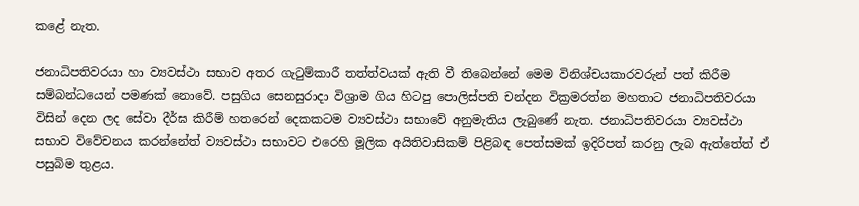කළේ නැත.

ජනාධිපතිවරයා හා ව්‍යවස්ථා සභාව අතර ගැටුම්කාරී තත්ත්වයක් ඇති වී තිබෙන්නේ මෙම විනිශ්චයකාරවරුන් පත් කිරීම සම්බන්ධයෙන් පමණක් නොවේ. පසුගිය සෙනසුරාදා විශ්‍රාම ගිය හිටපු පොලිස්පති චන්දන වික්‍රමරත්න මහතාට ජනාධිපතිවරයා විසින් දෙන ලද සේවා දීර්ඝ කිරීම් හතරෙන් දෙකකටම ව්‍යවස්ථා සභාවේ අනුමැතිය ලැබුණේ නැත. ජනාධිපතිවරයා ව්‍යවස්ථා සභාව විවේචනය කරන්නේත් ව්‍යවස්ථා සභාවට එරෙහි මූලික අයිතිවාසිකම් පිළිබඳ පෙත්සමක් ඉදිරිපත් කරනු ලැබ ඇත්තේත් ඒ පසුබිම තුළය.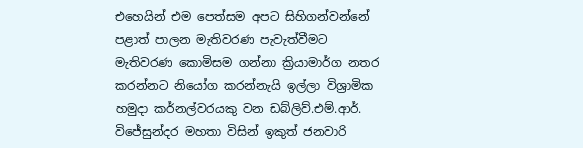එහෙයින් එම පෙත්සම අපට සිහිගන්වන්නේ පළාත් පාලන මැතිවරණ පැවැත්වීමට මැතිවරණ කොමිසම ගන්නා ක්‍රියාමාර්ග නතර කරන්නට නියෝග කරන්නැයි ඉල්ලා විශ්‍රාමික හමුදා කර්නල්වරයකු වන ඩබ්ලිව්.එම්.ආර්. විජේසුන්දර මහතා විසින් ඉකුත් ජනවාරි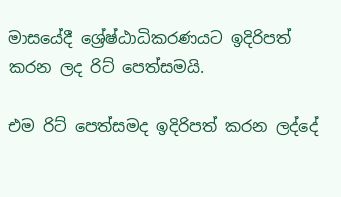මාසයේදී ශ්‍රේෂ්ඨාධිකරණයට ඉදිරිපත් කරන ලද රිට් පෙත්සමයි.

එම රිට් පෙත්සමද ඉදිරිපත් කරන ලද්දේ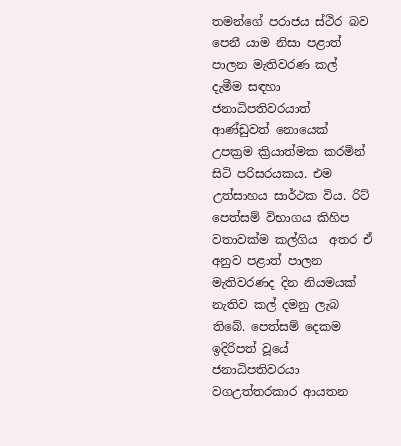තමන්ගේ පරාජය ස්ථිර බව පෙනී යාම නිසා පළාත් පාලන මැතිවරණ කල් දැමීම සඳහා ජනාධිපතිවරයාත් ආණ්ඩුවත් නොයෙක් උපක්‍රම ක්‍රියාත්මක කරමින් සිටි පරිසරයකය. එම උත්සාහය සාර්ථක විය. රිට් පෙත්සම් විභාගය කිහිප වතාවක්ම කල්ගිය  අතර ඒ අනුව පළාත් පාලන මැතිවරණද දින නියමයක් නැතිව කල් දමනු ලැබ තිබේ. පෙත්සම් දෙකම ඉදිරිපත් වූයේ  ජනාධිපතිවරයා වගඋත්තරකාර ආයතන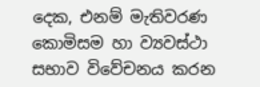දෙක, එනම් මැතිවරණ කොමිසම හා ව්‍යවස්ථා සභාව විවේචනය කරන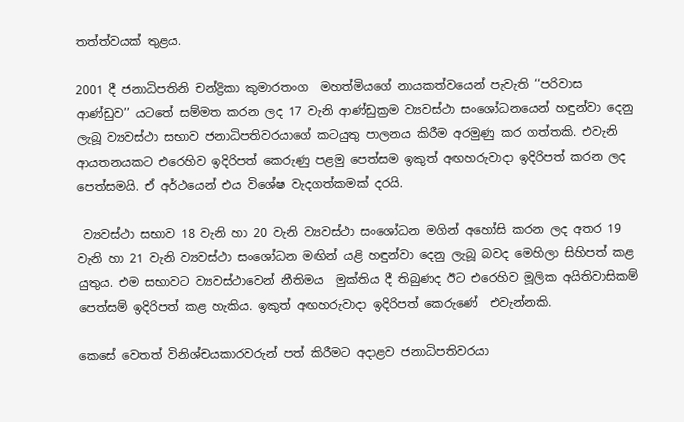තත්ත්වයක් තුළය.

2001 දී ජනාධිපතිනි චන්ද්‍රිකා කුමාරතංග  මහත්මියගේ නායකත්වයෙන් පැවැති ‘‘පරිවාස ආණ්ඩුව’’ යටතේ සම්මත කරන ලද 17 වැනි ආණ්ඩුක්‍රම ව්‍යවස්ථා සංශෝධනයෙන් හඳුන්වා දෙනු ලැබූ ව්‍යවස්ථා සභාව ජනාධිපතිවරයාගේ කටයුතු පාලනය කිරීම අරමුණු කර ගත්තකි. එවැනි ආයතනයකට එරෙහිව ඉදිරිපත් කෙරුණු පළමු පෙත්සම ඉකුත් අඟහරුවාදා ඉදිරිපත් කරන ලද පෙත්සමයි. ඒ අර්ථයෙන් එය විශේෂ වැදගත්කමක් දරයි.

 ව්‍යවස්ථා සභාව 18 වැනි හා 20 වැනි ව්‍යවස්ථා සංශෝධන මගින් අහෝසි කරන ලද අතර 19 වැනි හා 21 වැනි ව්‍යවස්ථා සංශෝධන මඟින් යළි හඳුන්වා දෙනු ලැබූ බවද මෙහිලා සිහිපත් කළ යුතුය. එම සභාවට ව්‍යවස්ථාවෙන් නීතිමය  මුක්තිය දී තිබුණද ඊට එරෙහිව මූලික අයිතිවාසිකම් පෙත්සම් ඉදිරිපත් කළ හැකිය. ඉකුත් අඟහරුවාදා ඉදිරිපත් කෙරුණේ  එවැන්නකි.

කෙසේ වෙතත් විනිශ්චයකාරවරුන් පත් කිරීමට අදාළව ජනාධිපතිවරයා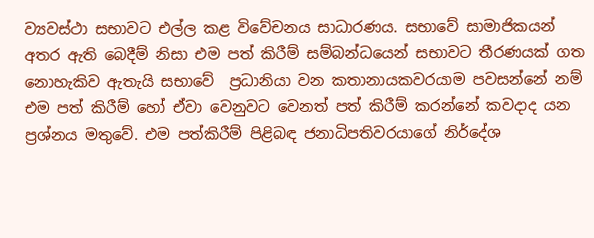ව්‍යවස්ථා සභාවට එල්ල කළ විවේචනය සාධාරණය. සභාවේ සාමාජිකයන් අතර ඇති බෙදීම් නිසා එම පත් කිරීම් සම්බන්ධයෙන් සභාවට තීරණයක් ගත නොහැකිව ඇතැයි සභාවේ  ප්‍රධානියා වන කතානායකවරයාම පවසන්නේ නම් එම පත් කිරීම් හෝ ඒවා වෙනුවට වෙනත් පත් කිරීම් කරන්නේ කවදාද යන ප්‍රශ්නය මතුවේ. එම පත්කිරීම් පිළිබඳ ජනාධිපතිවරයාගේ නිර්දේශ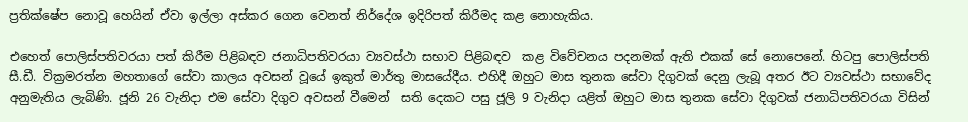ප්‍රතික්ෂේප නොවූ හෙයින් ඒවා ඉල්ලා අස්කර ගෙන වෙනත් නිර්දේශ ඉදිරිපත් කිරීමද කළ නොහැකිය.

එහෙත් පොලිස්පතිවරයා පත් කිරීම පිළිබඳව ජනාධිපතිවරයා ව්‍යවස්ථා සභාව පිළිබඳව  කළ විවේචනය පදනමක් ඇති එකක් සේ නොපෙනේ. හිටපු පොලිස්පති සී.ඩී. වික්‍රමරත්න මහතාගේ සේවා කාලය අවසන් වූයේ ඉකුත් මාර්තු මාසයේදීය. එහිදී ඔහුට මාස තුනක සේවා දිගුවක් දෙනු ලැබූ අතර ඊට ව්‍යවස්ථා සභාවේද අනුමැතිය ලැබිණි. ජූනි 26 වැනිදා එම සේවා දිගුව අවසන් වීමෙන්  සති දෙකට පසු ජූලි 9 වැනිදා යළිත් ඔහුට මාස තුනක සේවා දිගුවක් ජනාධිපතිවරයා විසින්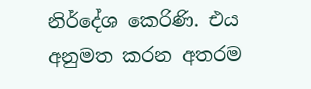නිර්දේශ කෙරිණි. එය අනුමත කරන අතරම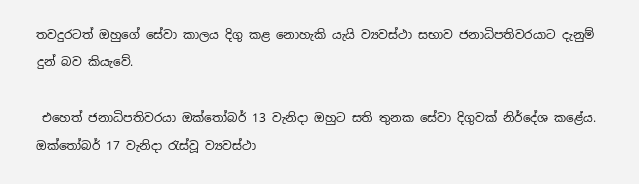තවදුරටත් ඔහුගේ සේවා කාලය දිගු කළ නොහැකි යැයි ව්‍යවස්ථා සභාව ජනාධිපතිවරයාට දැනුම් දුන් බව කියැවේ.

 එහෙත් ජනාධිපතිවරයා ඔක්තෝබර් 13 වැනිදා ඔහුට සති තුනක සේවා දිගුවක් නිර්දේශ කළේය. ඔක්තෝබර් 17 වැනිදා රැස්වූ ව්‍යවස්ථා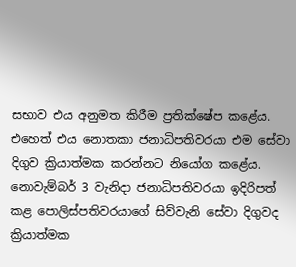සභාව එය අනුමත කිරීම ප්‍රතික්ෂේප කළේය. එහෙත් එය නොතකා ජනාධිපතිවරයා එම සේවා දිගුව ක්‍රියාත්මක කරන්නට නියෝග කළේය. නොවැම්බර් 3 වැනිදා ජනාධිපතිවරයා ඉදිරිපත් කළ පොලිස්පතිවරයාගේ සිව්වැනි සේවා දිගුවද ක්‍රියාත්මක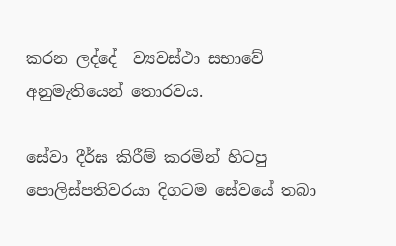කරන ලද්දේ  ව්‍යවස්ථා සභාවේ අනුමැතියෙන් තොරවය.

සේවා දීර්ඝ කිරීම් කරමින් හිටපු පොලිස්පතිවරයා දිගටම සේවයේ තබා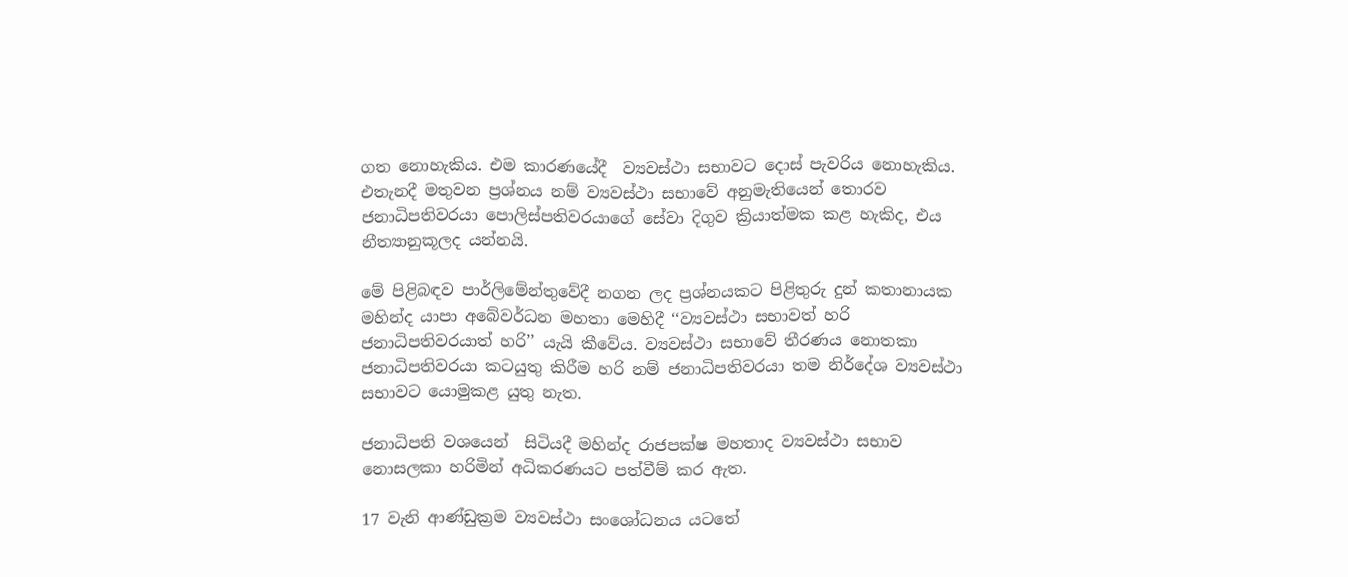ගත නොහැකිය. එම කාරණයේදී  ව්‍යවස්ථා සභාවට දොස් පැවරිය නොහැකිය. එතැනදී මතුවන ප්‍රශ්නය නම් ව්‍යවස්ථා සභාවේ අනුමැතියෙන් තොරව ජනාධිපතිවරයා පොලිස්පතිවරයාගේ සේවා දිගුව ක්‍රියාත්මක කළ හැකිද, එය නීත්‍යානුකූලද යන්නයි.

මේ පිළිබඳව පාර්ලිමේන්තුවේදී නගන ලද ප්‍රශ්නයකට පිළිතුරු දුන් කතානායක මහින්ද යාපා අබේවර්ධන මහතා මෙහිදී ‘‘ව්‍යවස්ථා සභාවත් හරි ජනාධිපතිවරයාත් හරි’’ යැයි කීවේය. ව්‍යවස්ථා සභාවේ තීරණය නොතකා ජනාධිපතිවරයා කටයුතු කිරීම හරි නම් ජනාධිපතිවරයා තම නිර්දේශ ව්‍යවස්ථා සභාවට යොමුකළ යුතු නැත.

ජනාධිපති වශයෙන්  සිටියදී මහින්ද රාජපක්ෂ මහතාද ව්‍යවස්ථා සභාව නොසලකා හරිමින් අධිකරණයට පත්වීම් කර ඇත.

17 වැනි ආණ්ඩුක්‍රම ව්‍යවස්ථා සංශෝධනය යටතේ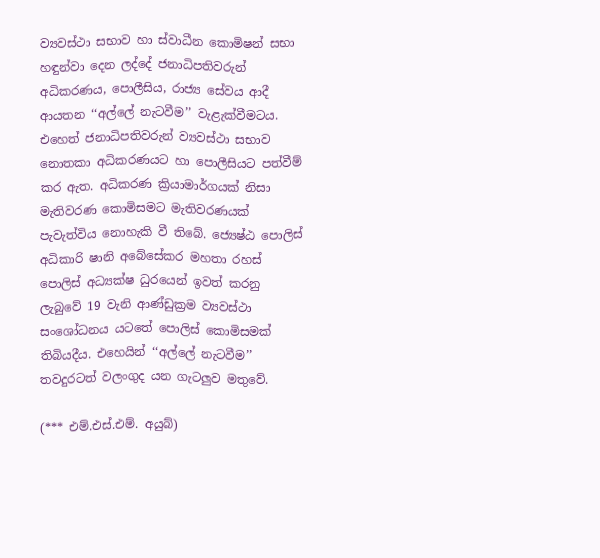ව්‍යවස්ථා සභාව හා ස්වාධීන කොමිෂන් සභා හඳුන්වා දෙන ලද්දේ ජනාධිපතිවරුන් අධිකරණය, පොලීසිය, රාජ්‍ය සේවය ආදී ආයතන ‘‘අල්ලේ නැටවීම’’ වැළැක්වීමටය. එහෙත් ජනාධිපතිවරුන් ව්‍යවස්ථා සභාව නොතකා අධිකරණයට හා පොලීසියට පත්වීම් කර ඇත. අධිකරණ ක්‍රියාමාර්ගයක් නිසා මැතිවරණ කොමිසමට මැතිවරණයක් පැවැත්විය නොහැකි වී තිබේ. ජ්‍යෙෂ්ඨ පොලිස් අධිකාරි ෂානි අබේසේකර මහතා රහස් පොලිස් අධ්‍යක්ෂ ධුරයෙන් ඉවත් කරනු ලැබුවේ 19 වැනි ආණ්ඩුක්‍රම ව්‍යවස්ථා සංශෝධනය යටතේ පොලිස් කොමිසමක් තිබියදීය. එහෙයින් ‘‘අල්ලේ නැටවීම’’ තවදුරටත් වලංගුද යන ගැටලුව මතුවේ.

(*** එම්.එස්.එම්. අයුබ්)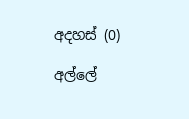අදහස් (0)

අල්ලේ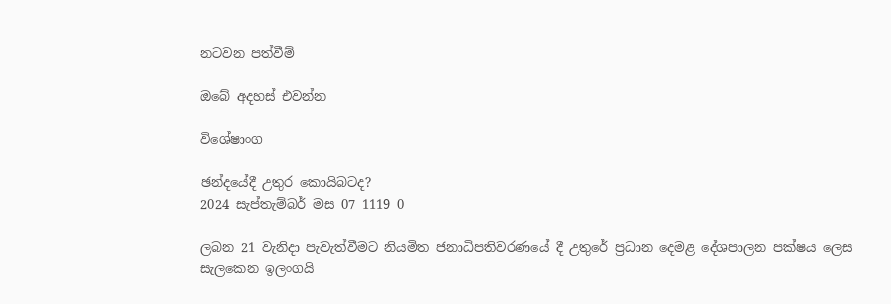නටවන පත්වීම්

ඔබේ අදහස් එවන්න

විශේෂාංග

ඡන්දයේදී උතුර කොයිබටද?
2024 සැප්තැම්බර් මස 07 1119 0

ලබන 21 වැනිදා පැවැත්වීමට නියමිත ජනාධිපතිවරණයේ දී උතුරේ ප්‍රධාන දෙමළ දේශපාලන පක්ෂය ලෙස සැලකෙන ඉලංගයි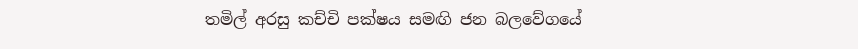තමිල් අරසු කච්චි පක්ෂය සමඟි ජන බලවේගයේ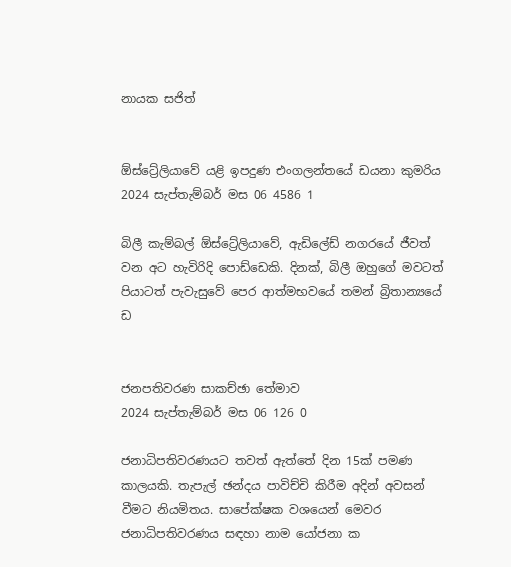නායක සජිත්


ඕස්ට්‍රේලියාවේ යළි ඉපදුණ එංගලන්තයේ ඩයනා කුමරිය
2024 සැප්තැම්බර් මස 06 4586 1

බිලී කැම්බල් ඕස්ට්‍රේලියාවේ, ඇඩිලේඩ් නගරයේ ජීවත් වන අට හැවිරිදි පොඩ්ඩෙකි. දිනක්, බිලී ඔහුගේ මවටත් පියාටත් පැවැසුවේ පෙර ආත්මභවයේ තමන් බ්‍රිතාන්‍යයේ ඩ


ජනපතිවරණ සාකච්ඡා තේමාව
2024 සැප්තැම්බර් මස 06 126 0

ජනාධිපතිවරණයට තවත් ඇත්තේ දින 15ක් පමණ කාලයකි. තැපැල් ඡන්දය පාවිච්චි කිරීම අදින් අවසන් වීමට නියමිතය. සාපේක්ෂක වශයෙන් මෙවර ජනාධිපතිවරණය සඳහා නාම යෝජනා ක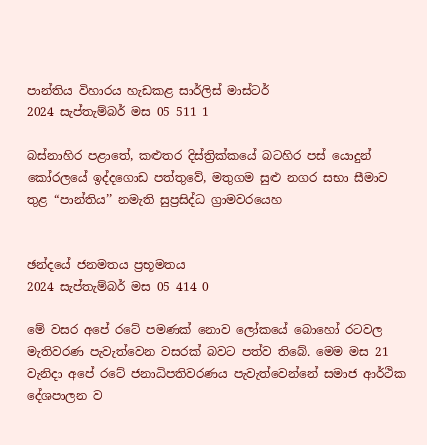පාන්තිය විහාරය හැඩකළ සාර්ලිස් මාස්ටර්
2024 සැප්තැම්බර් මස 05 511 1

බස්නාහිර පළාතේ, කළුතර දිස්ත්‍රික්කයේ බටහිර පස් යොදුන් කෝරලයේ ඉද්දගොඩ පත්තුවේ, මතුගම සුළු නගර සභා සීමාව තුළ “පාන්තිය’’ නමැති සුප්‍රසිද්ධ ග්‍රාමවරයෙහ


ඡන්දයේ ජනමතය ප්‍රභූමතය
2024 සැප්තැම්බර් මස 05 414 0

මේ වසර අපේ රටේ පමණක් නොව ලෝකයේ බොහෝ රටවල මැතිවරණ පැවැත්වෙන වසරක් බවට පත්ව තිබේ. මෙම මස 21 වැනිදා අපේ රටේ ජනාධිපතිවරණය පැවැත්වෙන්නේ සමාජ ආර්ථික දේශපාලන ව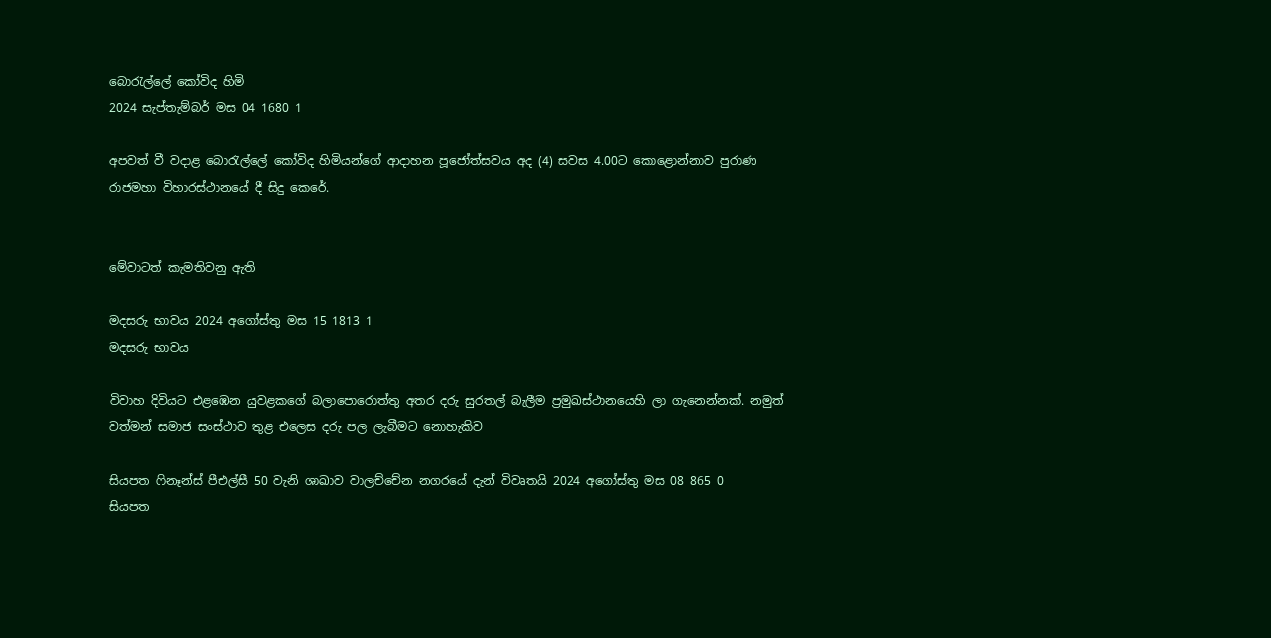බොරැල්ලේ කෝවිද හිමි
2024 සැප්තැම්බර් මස 04 1680 1

අපවත් වී වදාළ බොරැල්ලේ කෝවිද හිමියන්ගේ ආදාහන පූජෝත්සවය අද (4) සවස 4.00ට කොළොන්නාව පුරාණ රාජමහා විහාරස්ථානයේ දී සිදු කෙරේ.


මේවාටත් කැමතිවනු ඇති

මදසරු භාවය 2024 අගෝස්තු මස 15 1813 1
මදසරු භාවය

විවාහ දිවියට එළඹෙන යුවළකගේ බලාපොරොත්තු අතර දරු සුරතල් බැලීම ප්‍රමුඛස්ථානයෙහි ලා ගැනෙන්නක්. නමුත් වත්මන් සමාජ සංස්ථාව තුළ එලෙස දරු පල ලැබීමට නොහැකිව

සියපත ෆිනෑන්ස් පීඑල්සී 50 වැනි ශාඛාව වාලච්චේන නගරයේ දැන් විවෘතයි 2024 අගෝස්තු මස 08 865 0
සියපත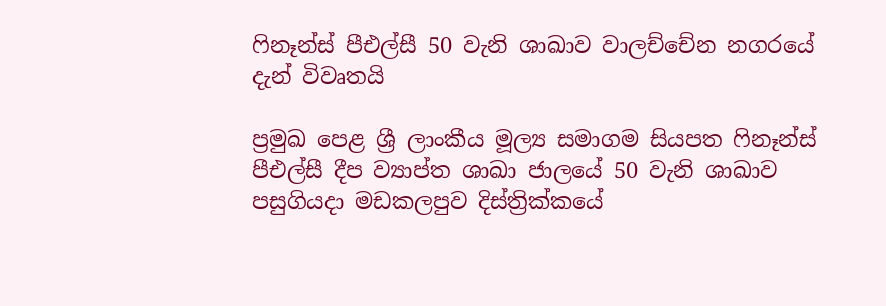ෆිනෑන්ස් පීඑල්සී 50 වැනි ශාඛාව වාලච්චේන නගරයේ දැන් විවෘතයි

ප්‍රමුඛ පෙළ ශ්‍රී ලාංකීය මූල්‍ය සමාගම සියපත ෆිනෑන්ස් පීඑල්සී දීප ව්‍යාප්ත ශාඛා ජාලයේ 50 වැනි ශාඛාව පසුගියදා මඩකලපුව දිස්ත්‍රික්කයේ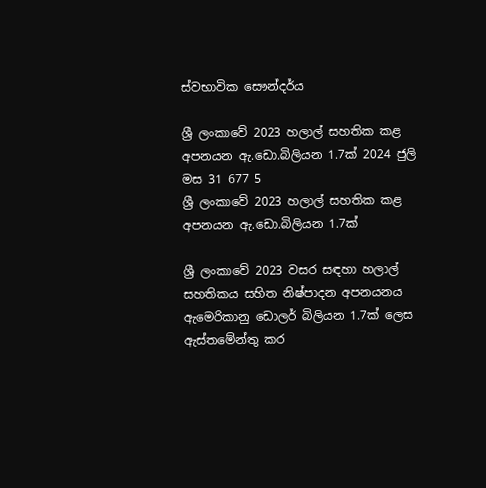ස්වභාවික සෞන්දර්ය

ශ්‍රී ලංකාවේ 2023 හලාල් සහතික කළ අපනයන ඇ.ඩො.බිලියන 1.7ක් 2024 ජුලි මස 31 677 5
ශ්‍රී ලංකාවේ 2023 හලාල් සහතික කළ අපනයන ඇ.ඩො.බිලියන 1.7ක්

ශ්‍රී ලංකාවේ 2023 වසර සඳහා හලාල් සහතිකය සහිත නිෂ්පාදන අපනයනය ඇමෙරිකානු ඩොලර් බිලියන 1.7ක් ලෙස ඇස්තමේන්තු කර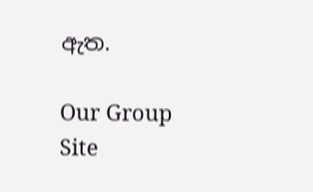ඇත.

Our Group Site